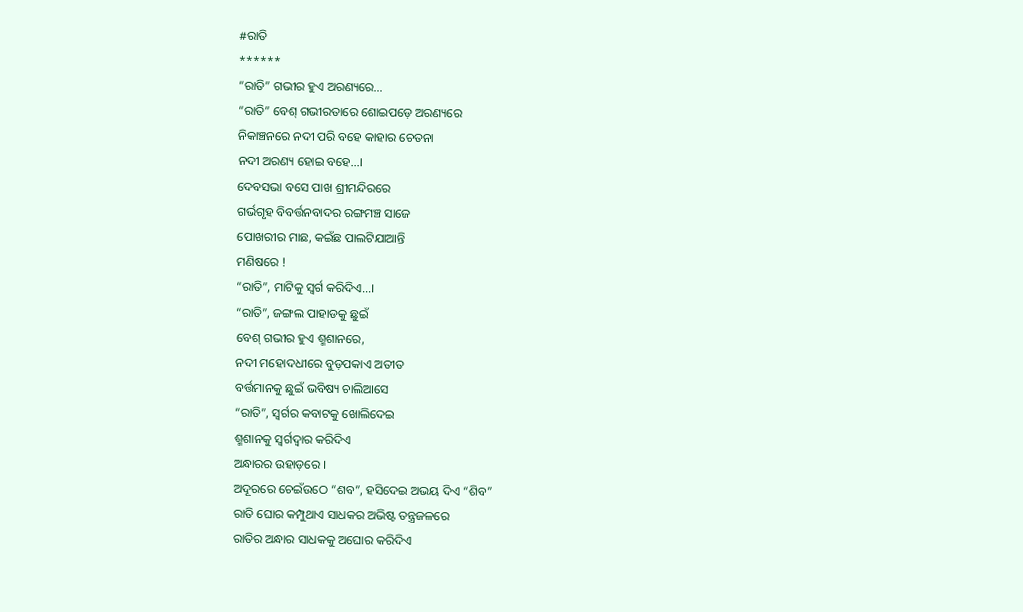#ରାତି
******
“ରାତି” ଗଭୀର ହୁଏ ଅରଣ୍ୟରେ…
“ରାତି” ବେଶ୍ ଗଭୀରତାରେ ଶୋଇପଡ଼େ ଅରଣ୍ୟରେ
ନିକାଞ୍ଚନରେ ନଦୀ ପରି ବହେ କାହାର ଚେତନା
ନଦୀ ଅରଣ୍ୟ ହୋଇ ବହେ…।
ଦେବସଭା ବସେ ପାଖ ଶ୍ରୀମନ୍ଦିରରେ
ଗର୍ଭଗୃହ ବିବର୍ତ୍ତନବାଦର ରଙ୍ଗମଞ୍ଚ ସାଜେ
ପୋଖରୀର ମାଛ, କଇଁଛ ପାଲଟିଯାଆନ୍ତି
ମଣିଷରେ !
“ରାତି”, ମାଟିକୁ ସ୍ଵର୍ଗ କରିଦିଏ…।
“ରାତି”, ଜଙ୍ଗଲ ପାହାଡକୁ ଛୁଇଁ
ବେଶ୍ ଗଭୀର ହୁଏ ଶ୍ମଶାନରେ,
ନଦୀ ମହୋଦଧୀରେ ବୁଡ଼ପକାଏ ଅତୀତ
ବର୍ତ୍ତମାନକୁ ଛୁଇଁ ଭବିଷ୍ୟ ଚାଲିଆସେ
“ରାତି”, ସ୍ୱର୍ଗର କବାଟକୁ ଖୋଲିଦେଇ
ଶ୍ମଶାନକୁ ସ୍ଵର୍ଗଦ୍ୱାର କରିଦିଏ
ଅନ୍ଧାରର ଉହାଡ଼ରେ ।
ଅଦୂରରେ ଚେଇଁଉଠେ “ଶବ”, ହସିଦେଇ ଅଭୟ ଦିଏ “ଶିବ”
ରାତି ଘୋର କମ୍ପୁଥାଏ ସାଧକର ଅଭିଷ୍ଟ ତନ୍ତ୍ରଜଳରେ
ରାତିର ଅନ୍ଧାର ସାଧକକୁ ଅଘୋର କରିଦିଏ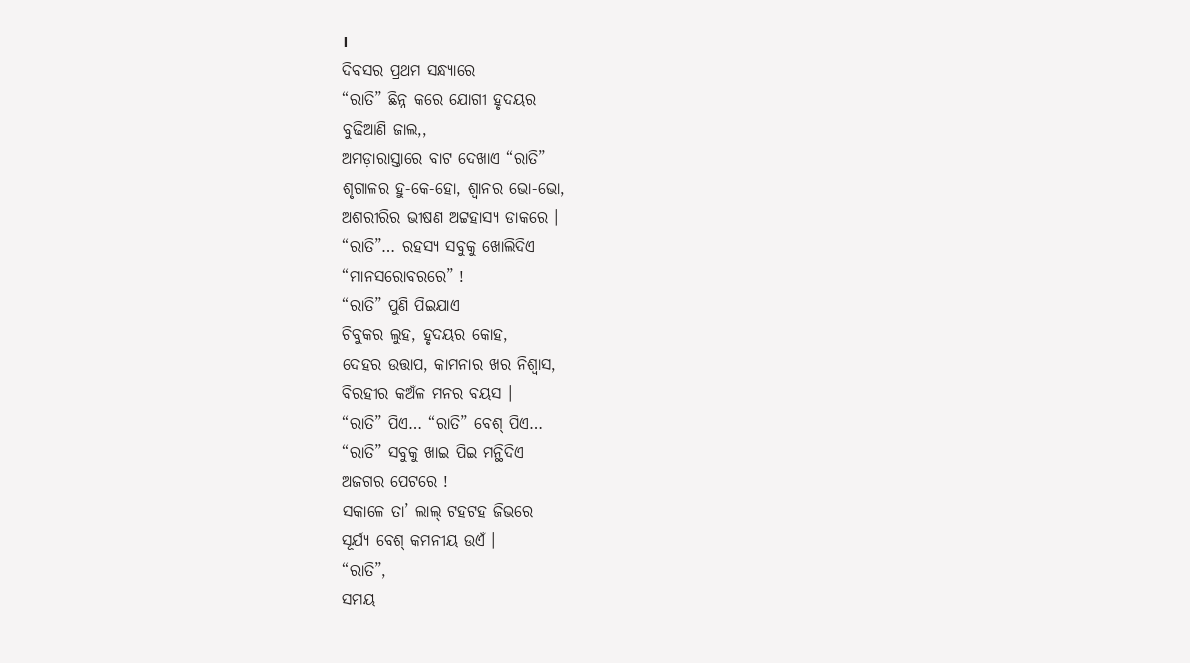।
ଦିବସର ପ୍ରଥମ ସନ୍ଧ୍ୟାରେ
“ରାତି” ଛିନ୍ନ କରେ ଯୋଗୀ ହୃଦୟର
ବୁଢିଆଣି ଜାଲ,,
ଅମଡ଼ାରାସ୍ତାରେ ବାଟ ଦେଖାଏ “ରାତି”
ଶୃଗାଳର ହୁ-କେ-ହୋ, ଶ୍ବାନର ଭୋ-ଭୋ,
ଅଶରୀରିର ଭୀଷଣ ଅଟ୍ଟହାସ୍ୟ ଡାକରେ ।
“ରାତି”… ରହସ୍ୟ ସବୁକୁ ଖୋଲିଦିଏ
“ମାନସରୋବରରେ” !
“ରାତି” ପୁଣି ପିଇଯାଏ
ଚିବୁକର ଲୁହ, ହୃଦୟର କୋହ,
ଦେହର ଉତ୍ତାପ, କାମନାର ଖର ନିଶ୍ୱାସ,
ବିରହୀର କଅଁଳ ମନର ବୟସ ।
“ରାତି” ପିଏ… “ରାତି” ବେଶ୍ ପିଏ…
“ରାତି” ସବୁକୁ ଖାଇ ପିଇ ମନ୍ଥିଦିଏ
ଅଜଗର ପେଟରେ !
ସକାଳେ ତା’ ଲାଲ୍ ଟହଟହ ଜିଭରେ
ସୂର୍ଯ୍ୟ ବେଶ୍ କମନୀୟ ଉଏଁ ।
“ରାତି”,
ସମୟ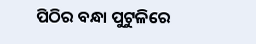ପିଠିର ବନ୍ଧା ପୁଟୁଳିରେ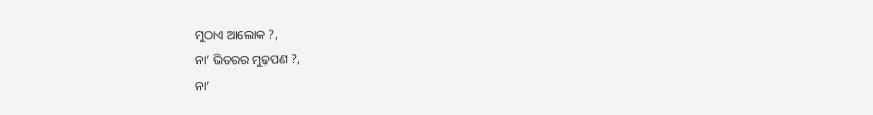ମୁଠାଏ ଆଲୋକ ?,
ନା’ ଭିତରର ମୁଢ଼ପଣ ?,
ନା’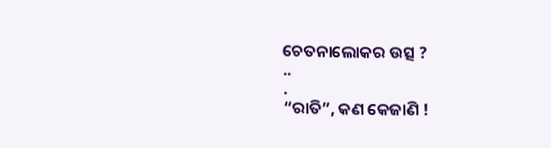ଚେତନାଲୋକର ଉତ୍ସ ?
..
.
“ରାତି”, କଣ କେଜାଣି !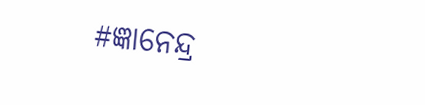#ଜ୍ଞାନେନ୍ଦ୍ର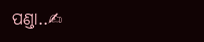ପଣ୍ଡା..✍